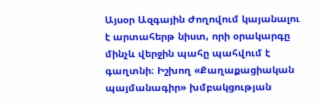Այսօր Ազգային Ժողովում կայանալու է արտահերթ նիստ, որի օրակարգը մինչև վերջին պահը պահվում է գաղտնի։ Իշխող «Քաղաքացիական պայմանագիր» խմբակցության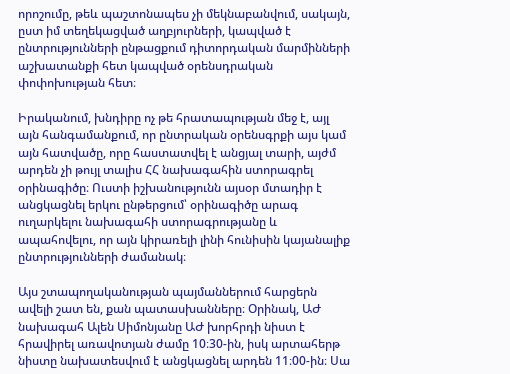որոշումը, թեև պաշտոնապես չի մեկնաբանվում, սակայն, ըստ իմ տեղեկացված աղբյուրների, կապված է ընտրությունների ընթացքում դիտորդական մարմինների աշխատանքի հետ կապված օրենսդրական փոփոխության հետ։

Իրականում, խնդիրը ոչ թե հրատապության մեջ է, այլ այն հանգամանքում, որ ընտրական օրենսգրքի այս կամ այն հատվածը, որը հաստատվել է անցյալ տարի, այժմ արդեն չի թույլ տալիս ՀՀ նախագահին ստորագրել օրինագիծը։ Ուստի իշխանությունն այսօր մտադիր է անցկացնել երկու ընթերցում՝ օրինագիծը արագ ուղարկելու նախագահի ստորագրությանը և ապահովելու, որ այն կիրառելի լինի հունիսին կայանալիք ընտրությունների ժամանակ։

Այս շտապողականության պայմաններում հարցերն ավելի շատ են, քան պատասխանները։ Օրինակ, ԱԺ նախագահ Ալեն Սիմոնյանը ԱԺ խորհրդի նիստ է հրավիրել առավոտյան ժամը 10։30-ին, իսկ արտահերթ նիստը նախատեսվում է անցկացնել արդեն 11։00-ին։ Սա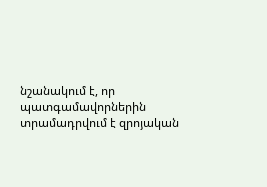նշանակում է, որ պատգամավորներին տրամադրվում է զրոյական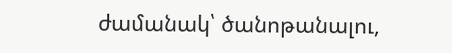ժամանակ՝ ծանոթանալու,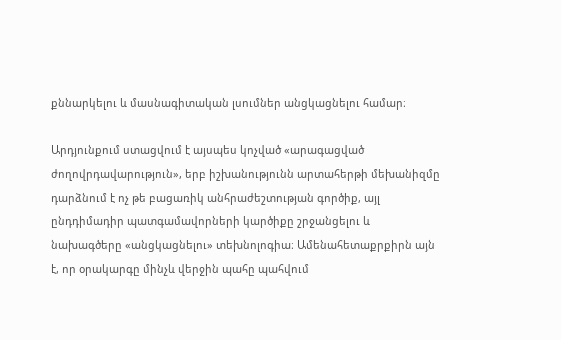քննարկելու և մասնագիտական լսումներ անցկացնելու համար։

Արդյունքում ստացվում է այսպես կոչված «արագացված ժողովրդավարություն», երբ իշխանությունն արտահերթի մեխանիզմը դարձնում է ոչ թե բացառիկ անհրաժեշտության գործիք, այլ ընդդիմադիր պատգամավորների կարծիքը շրջանցելու և նախագծերը «անցկացնելու» տեխնոլոգիա։ Ամենահետաքրքիրն այն է, որ օրակարգը մինչև վերջին պահը պահվում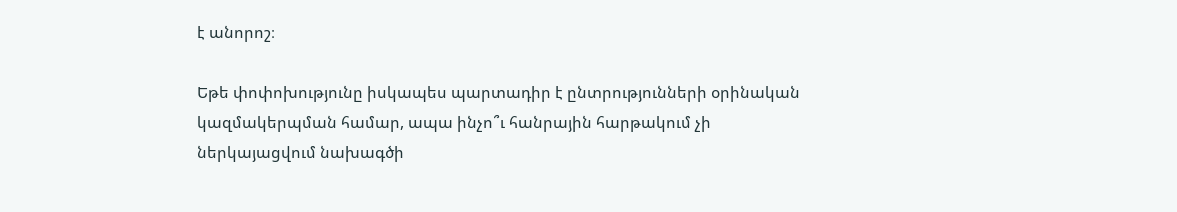է անորոշ։

Եթե փոփոխությունը իսկապես պարտադիր է ընտրությունների օրինական կազմակերպման համար, ապա ինչո՞ւ հանրային հարթակում չի ներկայացվում նախագծի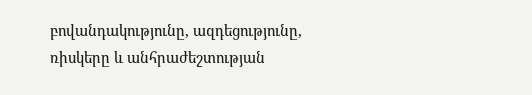բովանդակությունը, ազդեցությունը, ռիսկերը և անհրաժեշտության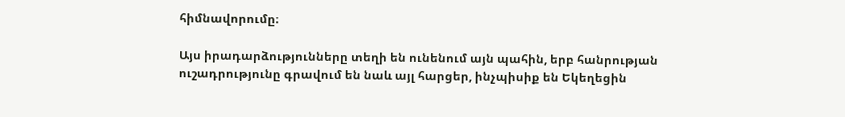հիմնավորումը։

Այս իրադարձությունները տեղի են ունենում այն պահին, երբ հանրության ուշադրությունը գրավում են նաև այլ հարցեր, ինչպիսիք են Եկեղեցին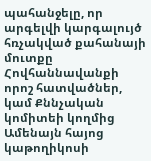պահանջելը, որ արգելվի կարգալույծ հռչակված քահանայի մուտքը Հովհաննավանքի որոշ հատվածներ, կամ Քննչական կոմիտեի կողմից Ամենայն հայոց կաթողիկոսի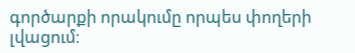գործարքի որակումը որպես փողերի լվացում։